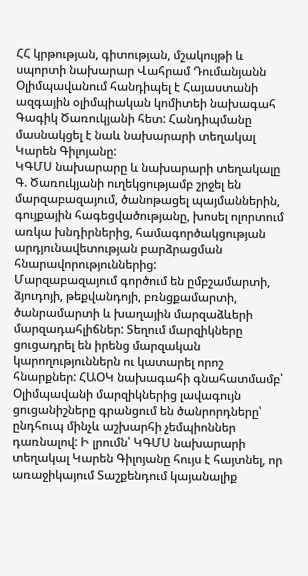ՀՀ կրթության, գիտության, մշակույթի և սպորտի նախարար Վահրամ Դումանյանն Օլիմպավանում հանդիպել է Հայաստանի ազգային օլիմպիական կոմիտեի նախագահ Գագիկ Ծառուկյանի հետ: Հանդիպմանը մասնակցել է նաև նախարարի տեղակալ Կարեն Գիլոյանը:
ԿԳՄՍ նախարարը և նախարարի տեղակալը Գ. Ծառուկյանի ուղեկցությամբ շրջել են մարզաբազայում, ծանոթացել պայմաններին, գույքային հագեցվածությանը, խոսել ոլորտում առկա խնդիրներից, համագործակցության արդյունավետության բարձրացման հնարավորություններից:
Մարզաբազայում գործում են ըմբշամարտի, ձյուդոյի, թեքվանդոյի, բռնցքամարտի, ծանրամարտի և խաղային մարզաձևերի մարզադահլիճներ: Տեղում մարզիկները ցուցադրել են իրենց մարզական կարողություններն ու կատարել որոշ հնարքներ: ՀԱՕԿ նախագահի գնահատմամբ՝ Օլիմպավանի մարզիկներից լավագույն ցուցանիշները գրանցում են ծանրորդները՝ ընդհուպ մինչև աշխարհի չեմպիոններ դառնալով: Ի լրումն՝ ԿԳՄՍ նախարարի տեղակալ Կարեն Գիլոյանը հույս է հայտնել, որ առաջիկայում Տաշքենդում կայանալիք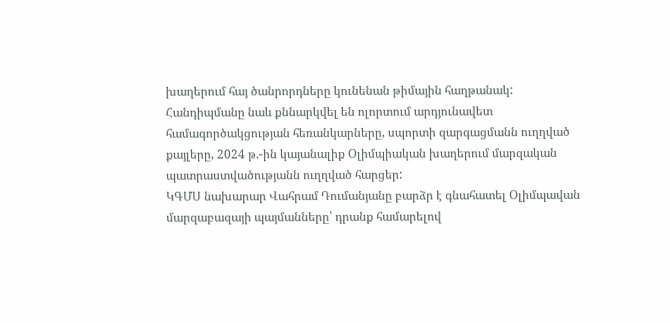խաղերում հայ ծանրորդները կունենան թիմային հաղթանակ:
Հանդիպմանը նաև քննարկվել են ոլորտում արդյունավետ համագործակցության հեռանկարները, սպորտի զարգացմանն ուղղված քայլերը, 2024 թ.-ին կայանալիք Օլիմպիական խաղերում մարզական պատրաստվածությանն ուղղված հարցեր:
ԿԳՄՍ նախարար Վահրամ Դումանյանը բարձր է գնահատել Օլիմպավան մարզաբազայի պայմանները՝ դրանք համարելով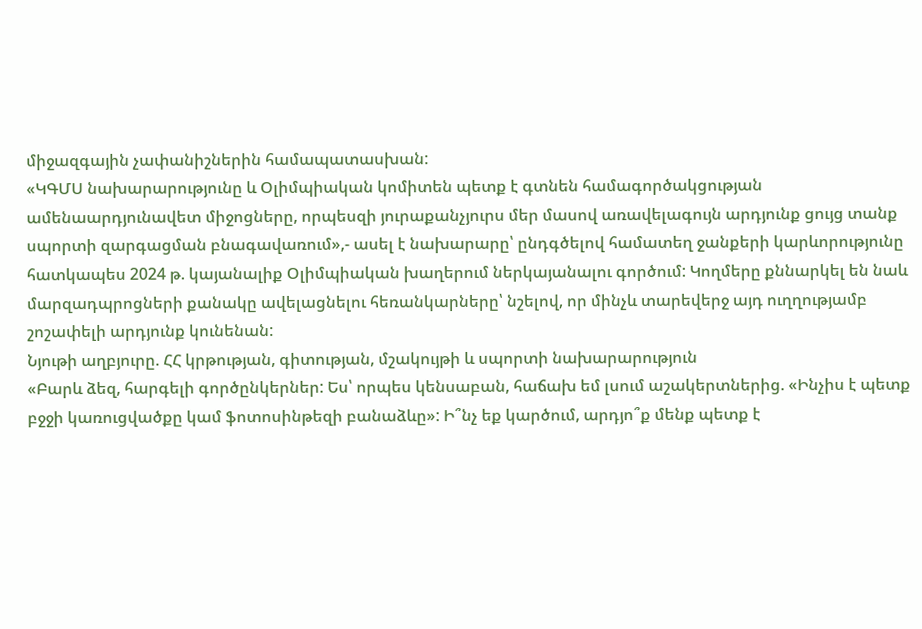միջազգային չափանիշներին համապատասխան:
«ԿԳՄՍ նախարարությունը և Օլիմպիական կոմիտեն պետք է գտնեն համագործակցության ամենաարդյունավետ միջոցները, որպեսզի յուրաքանչյուրս մեր մասով առավելագույն արդյունք ցույց տանք սպորտի զարգացման բնագավառում»,- ասել է նախարարը՝ ընդգծելով համատեղ ջանքերի կարևորությունը հատկապես 2024 թ. կայանալիք Օլիմպիական խաղերում ներկայանալու գործում: Կողմերը քննարկել են նաև մարզադպրոցների քանակը ավելացնելու հեռանկարները՝ նշելով, որ մինչև տարեվերջ այդ ուղղությամբ շոշափելի արդյունք կունենան:
Նյութի աղբյուրը. ՀՀ կրթության, գիտության, մշակույթի և սպորտի նախարարություն
«Բարև ձեզ, հարգելի գործընկերներ: Ես՝ որպես կենսաբան, հաճախ եմ լսում աշակերտներից. «Ինչիս է պետք բջջի կառուցվածքը կամ ֆոտոսինթեզի բանաձևը»: Ի՞նչ եք կարծում, արդյո՞ք մենք պետք է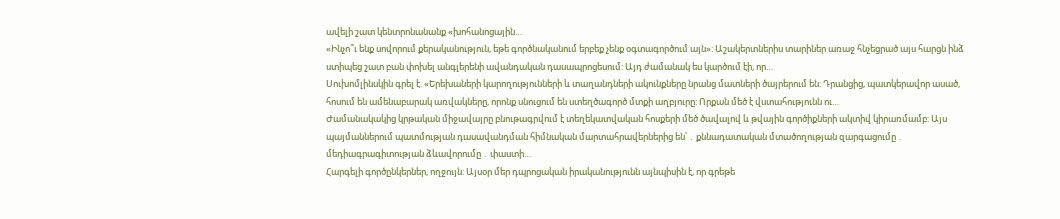ավելի շատ կենտրոնանանք «խոհանոցային…
«Ինչո՞ւ ենք սովորում քերականություն, եթե գործնականում երբեք չենք օգտագործում այն»: Աշակերտներիս տարիներ առաջ հնչեցրած այս հարցն ինձ ստիպեց շատ բան փոխել անգլերենի ավանդական դասապրոցեսում: Այդ ժամանակ ես կարծում էի, որ…
Սուխոմլինսկին գրել է. «Երեխաների կարողությունների և տաղանդների ակունքները նրանց մատների ծայրերում են: Դրանցից, պատկերավոր ասած, հոսում են ամենաբարակ առվակները, որոնք սնուցում են ստեղծագործ մտքի աղբյուրը: Որքան մեծ է վստահությունն ու…
Ժամանակակից կրթական միջավայրը բնութագրվում է տեղեկատվական հոսքերի մեծ ծավալով և թվային գործիքների ակտիվ կիրառմամբ: Այս պայմաններում պատմության դասավանդման հիմնական մարտահրավերներից են՝ ․ քննադատական մտածողության զարգացումը ․ մեդիագրագիտության ձևավորումը ․ փաստի…
Հարգելի գործընկերներ, ողջույն: Այսօր մեր դպրոցական իրականությունն այնպիսին է, որ գրեթե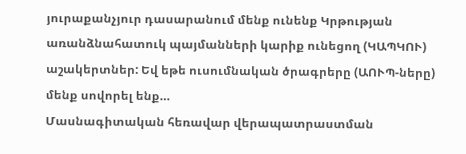յուրաքանչյուր դասարանում մենք ունենք Կրթության առանձնահատուկ պայմանների կարիք ունեցող (ԿԱՊԿՈՒ) աշակերտներ: Եվ եթե ուսումնական ծրագրերը (ԱՈՒՊ-ները) մենք սովորել ենք…
Մասնագիտական հեռավար վերապատրաստման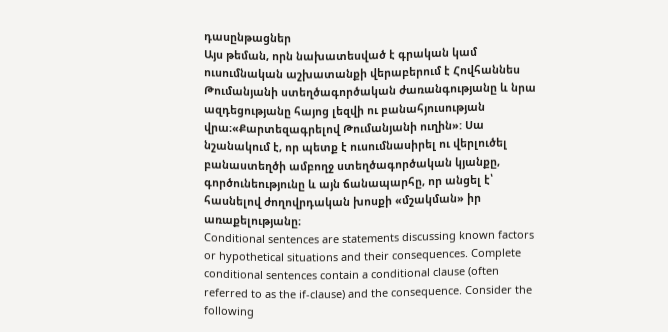դասընթացներ
Այս թեման, որն նախատեսված է գրական կամ ուսումնական աշխատանքի վերաբերում է Հովհաննես Թումանյանի ստեղծագործական ժառանգությանը և նրա ազդեցությանը հայոց լեզվի ու բանահյուսության վրա։«Քարտեզագրելով Թումանյանի ուղին»: Սա նշանակում է, որ պետք է ուսումնասիրել ու վերլուծել բանաստեղծի ամբողջ ստեղծագործական կյանքը, գործունեությունը և այն ճանապարհը, որ անցել է՝ հասնելով ժողովրդական խոսքի «մշակման» իր առաքելությանը։
Conditional sentences are statements discussing known factors or hypothetical situations and their consequences. Complete conditional sentences contain a conditional clause (often referred to as the if-clause) and the consequence. Consider the following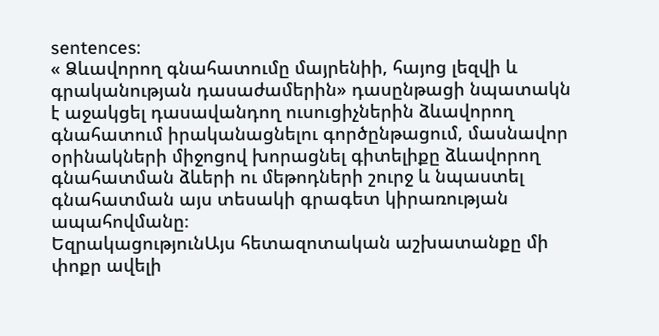sentences:
« Ձևավորող գնահատումը մայրենիի, հայոց լեզվի և գրականության դասաժամերին» դասընթացի նպատակն է աջակցել դասավանդող ուսուցիչներին ձևավորող գնահատում իրականացնելու գործընթացում, մասնավոր օրինակների միջոցով խորացնել գիտելիքը ձևավորող գնահատման ձևերի ու մեթոդների շուրջ և նպաստել գնահատման այս տեսակի գրագետ կիրառության ապահովմանը։
ԵզրակացությունԱյս հետազոտական աշխատանքը մի փոքր ավելի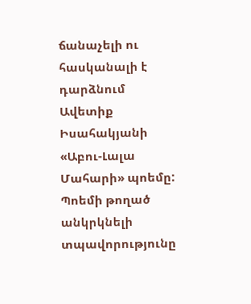ճանաչելի ու հասկանալի է դարձնում Ավետիք Իսահակյանի «Աբու-Լալա Մահարի» պոեմը: Պոեմի թողած անկրկնելի տպավորությունը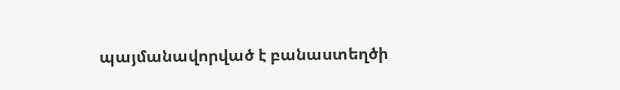պայմանավորված է բանաստեղծի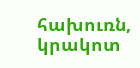հախուռն, կրակոտ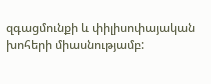զգացմունքի և փիլիսոփայական խոհերի միասնությամբ: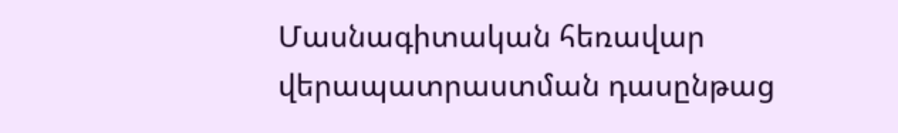Մասնագիտական հեռավար վերապատրաստման դասընթաց